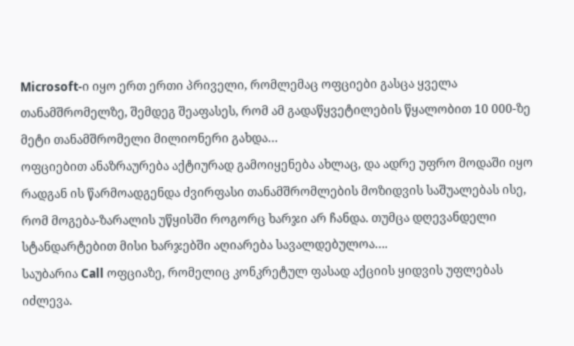Microsoft-ი იყო ერთ ერთი პრიველი, რომლემაც ოფციები გასცა ყველა თანამშრომელზე, შემდეგ შეაფასეს, რომ ამ გადაწყვეტილების წყალობით 10 000-ზე მეტი თანამშრომელი მილიონერი გახდა…
ოფციებით ანაზრაურება აქტიურად გამოიყენება ახლაც, და ადრე უფრო მოდაში იყო რადგან ის წარმოადგენდა ძვირფასი თანამშრომლების მოზიდვის საშუალებას ისე, რომ მოგება-ზარალის უწყისში როგორც ხარჯი არ ჩანდა. თუმცა დღევანდელი სტანდარტებით მისი ხარჯებში აღიარება სავალდებულოა….
საუბარია Call ოფციაზე, რომელიც კონკრეტულ ფასად აქციის ყიდვის უფლებას იძლევა.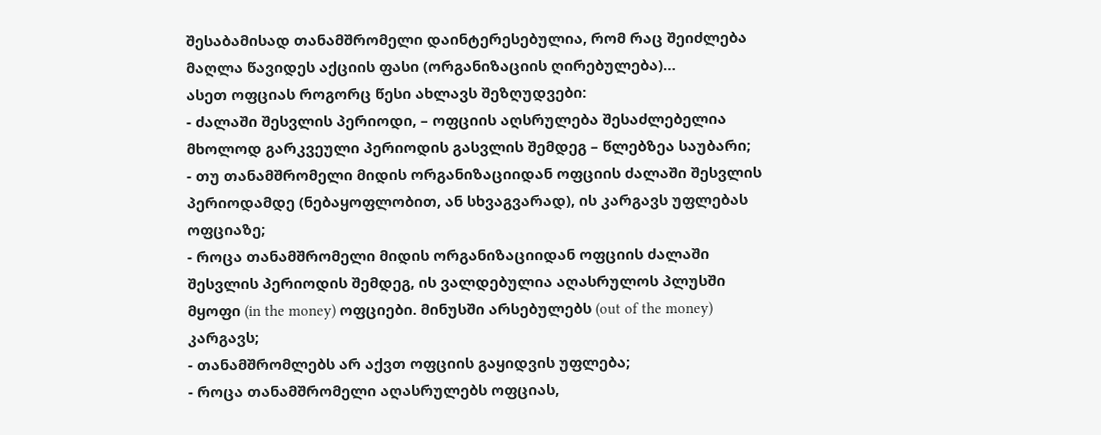შესაბამისად თანამშრომელი დაინტერესებულია, რომ რაც შეიძლება მაღლა წავიდეს აქციის ფასი (ორგანიზაციის ღირებულება)…
ასეთ ოფციას როგორც წესი ახლავს შეზღუდვები:
- ძალაში შესვლის პერიოდი, – ოფციის აღსრულება შესაძლებელია მხოლოდ გარკვეული პერიოდის გასვლის შემდეგ – წლებზეა საუბარი;
- თუ თანამშრომელი მიდის ორგანიზაციიდან ოფციის ძალაში შესვლის პერიოდამდე (ნებაყოფლობით, ან სხვაგვარად), ის კარგავს უფლებას ოფციაზე;
- როცა თანამშრომელი მიდის ორგანიზაციიდან ოფციის ძალაში შესვლის პერიოდის შემდეგ, ის ვალდებულია აღასრულოს პლუსში მყოფი (in the money) ოფციები. მინუსში არსებულებს (out of the money) კარგავს;
- თანამშრომლებს არ აქვთ ოფციის გაყიდვის უფლება;
- როცა თანამშრომელი აღასრულებს ოფციას,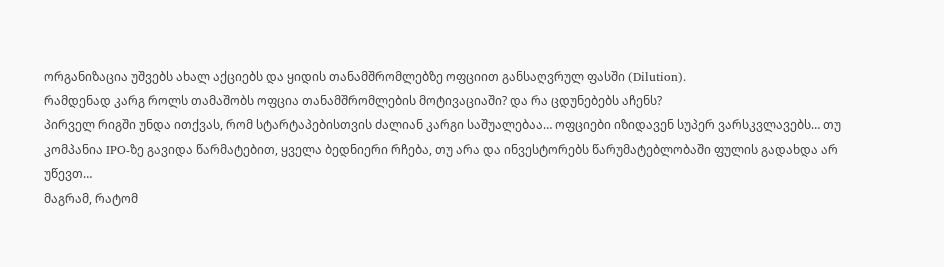ორგანიზაცია უშვებს ახალ აქციებს და ყიდის თანამშრომლებზე ოფციით განსაღვრულ ფასში (Dilution).
რამდენად კარგ როლს თამაშობს ოფცია თანამშრომლების მოტივაციაში? და რა ცდუნებებს აჩენს?
პირველ რიგში უნდა ითქვას, რომ სტარტაპებისთვის ძალიან კარგი საშუალებაა… ოფციები იზიდავენ სუპერ ვარსკვლავებს… თუ კომპანია IPO-ზე გავიდა წარმატებით, ყველა ბედნიერი რჩება, თუ არა და ინვესტორებს წარუმატებლობაში ფულის გადახდა არ უწევთ…
მაგრამ, რატომ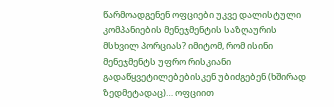წარმოადგენენ ოფციები უკვე დალისტული კომპანიების მენეჯმენტის საზღაურის მსხვილ პორციას? იმიტომ, რომ ისინი მენეჯმენტს უფრო რისკიანი გადაწყვეტილებებისკენ უბიძგებენ (ხშირად ზედმეტადაც)… ოფციით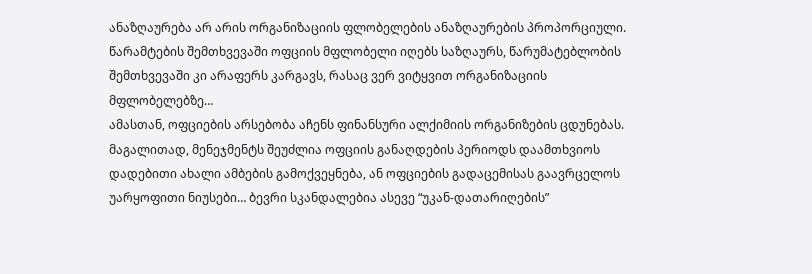ანაზღაურება არ არის ორგანიზაციის ფლობელების ანაზღაურების პროპორციული. წარამტების შემთხვევაში ოფციის მფლობელი იღებს საზღაურს, წარუმატებლობის შემთხვევაში კი არაფერს კარგავს, რასაც ვერ ვიტყვით ორგანიზაციის მფლობელებზე…
ამასთან, ოფციების არსებობა აჩენს ფინანსური ალქიმიის ორგანიზების ცდუნებას. მაგალითად, მენეჯმენტს შეუძლია ოფციის განაღდების პერიოდს დაამთხვიოს დადებითი ახალი ამბების გამოქვეყნება, ან ოფციების გადაცემისას გაავრცელოს უარყოფითი ნიუსები… ბევრი სკანდალებია ასევე “უკან-დათარიღების”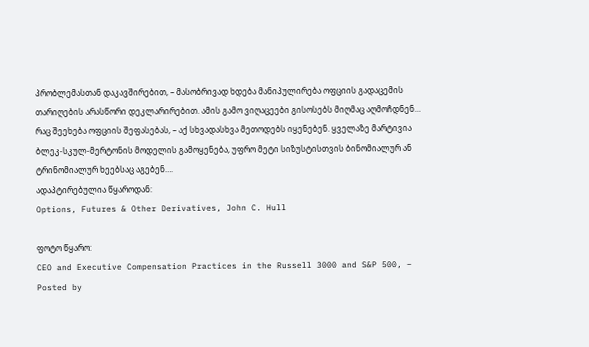პრობლემასთან დაკავშირებით, – მასობრივად ხდება მანიპულირება ოფციის გადაცემის თარიღების არასწორი დეკლარირებით. ამის გამო ვიღაცეები გისოსებს მიღმაც აღმოჩდნენ…
რაც შეეხება ოფციის შეფასებას, – აქ სხვადასხვა მეთოდებს იყენებენ. ყველაზე მარტივია ბლეკ-სკულ-მერტონის მოდელის გამოყენება, უფრო მეტი სიზუსტისთვის ბინომიალურ ან ტრინომიალურ ხეებსაც აგებენ….
ადაპტირებულია წყაროდან:
Options, Futures & Other Derivatives, John C. Hull

ფოტო წყარო:
CEO and Executive Compensation Practices in the Russell 3000 and S&P 500, – Posted by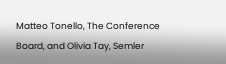Matteo Tonello, The Conference Board, and Olivia Tay, Semler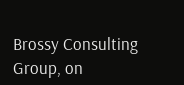Brossy Consulting Group, on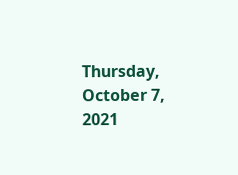Thursday, October 7, 2021